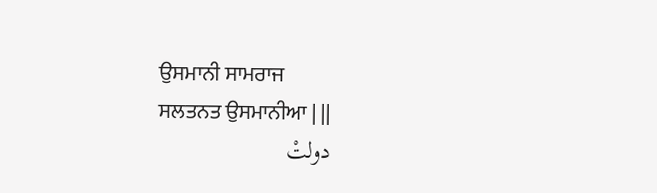ਉਸਮਾਨੀ ਸਾਮਰਾਜ
ਸਲਤਨਤ ਉਸਮਾਨੀਆ | ||
دولتْ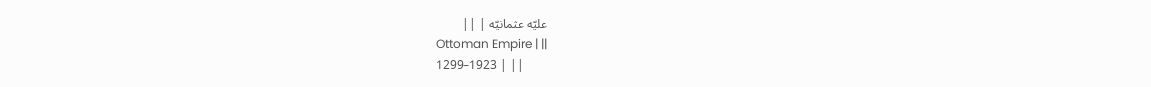علیّه عثمانیّه | ||
Ottoman Empire | ||
1299–1923 | ||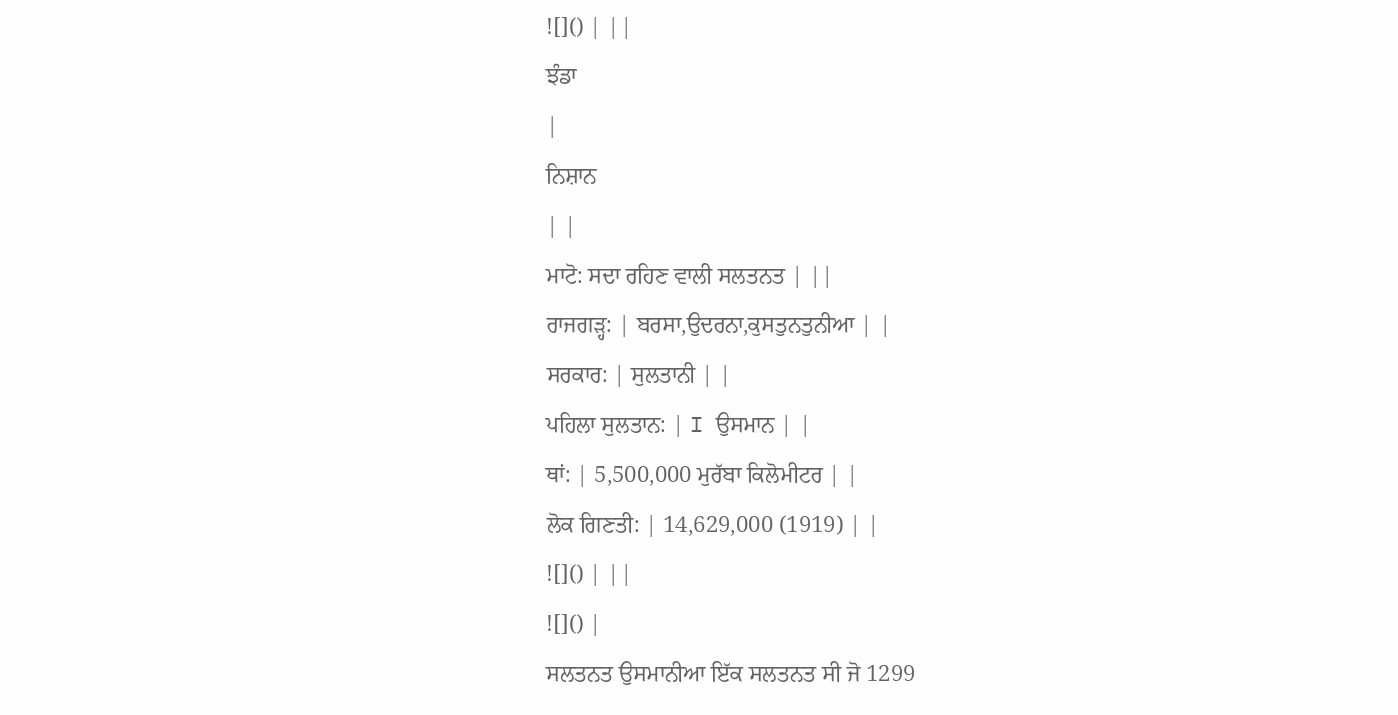![]() | ||
ਝੰਡਾ
|
ਨਿਸ਼ਾਨ
| |
ਮਾਟੋ: ਸਦਾ ਰਹਿਣ ਵਾਲੀ ਸਲਤਨਤ | ||
ਰਾਜਗੜ੍ਹ: | ਬਰਸਾ,ਉਦਰਨਾ,ਕੁਸਤੁਨਤੁਨੀਆ | |
ਸਰਕਾਰ: | ਸੁਲਤਾਨੀ | |
ਪਹਿਲਾ ਸੁਲਤਾਨ: | I ਉਸਮਾਨ | |
ਥਾਂ: | 5,500,000 ਮੁਰੱਬਾ ਕਿਲੋਮੀਟਰ | |
ਲੋਕ ਗਿਣਤੀ: | 14,629,000 (1919) | |
![]() | ||
![]() |
ਸਲਤਨਤ ਉਸਮਾਨੀਆ ਇੱਕ ਸਲਤਨਤ ਸੀ ਜੋ 1299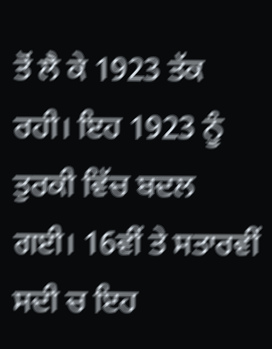ਤੋਂ ਲੈ ਕੇ 1923 ਤੱਕ ਰਹੀ। ਇਹ 1923 ਨੂੰ ਤੁਰਕੀ ਵਿੱਚ ਬਦਲ ਗਈ। 16ਵੀਂ ਤੇ ਸਤਾਰਵੀਂ ਸਦੀ ਚ ਇਹ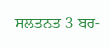ਸਲਤਨਤ 3 ਬਰ-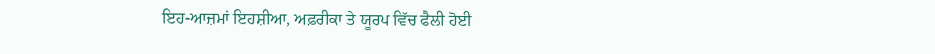ਇਹ-ਆਜ਼ਮਾਂ ਇਹਸ਼ੀਆ, ਅਫ਼ਰੀਕਾ ਤੇ ਯੂਰਪ ਵਿੱਚ ਫੈਲੀ ਹੋਈ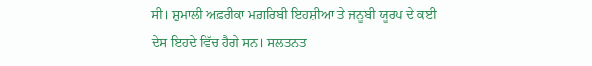ਸੀ। ਸ਼ੁਮਾਲੀ ਅਫ਼ਰੀਕਾ ਮਗ਼ਰਿਬੀ ਇਹਸ਼ੀਆ ਤੇ ਜਨੂਬੀ ਯੂਰਪ ਦੇ ਕਈ ਦੇਸ ਇਹਦੇ ਵਿੱਚ ਹੈਗੇ ਸਨ। ਸਲਤਨਤ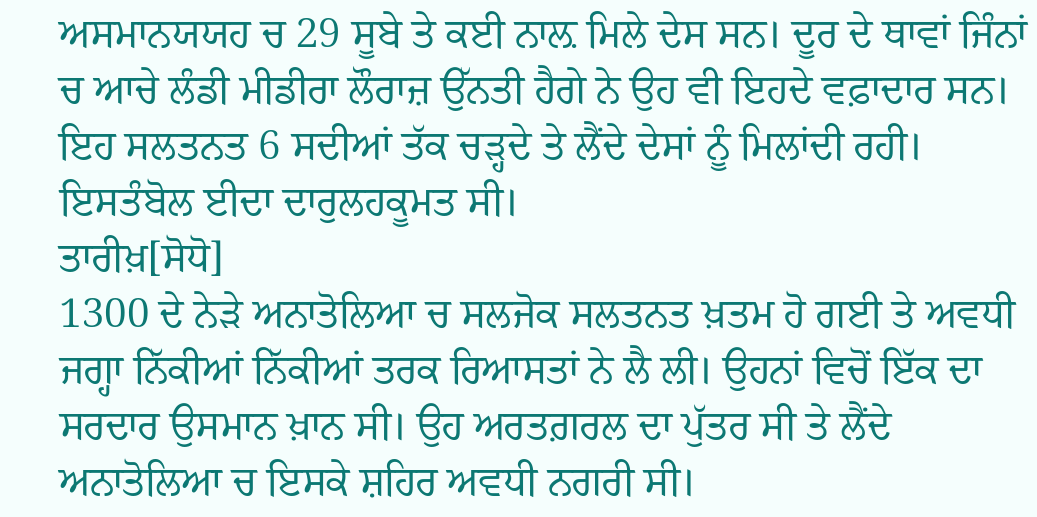ਅਸਮਾਨਯਯਹ ਚ 29 ਸੂਬੇ ਤੇ ਕਈ ਨਾਲ਼ ਮਿਲੇ ਦੇਸ ਸਨ। ਦੂਰ ਦੇ ਥਾਵਾਂ ਜਿੰਨਾਂ ਚ ਆਚੇ ਲੰਡੀ ਮੀਡੀਰਾ ਲੌਰਾਜ਼ ਉੱਨਤੀ ਹੈਗੇ ਨੇ ਉਹ ਵੀ ਇਹਦੇ ਵਫ਼ਾਦਾਰ ਸਨ।
ਇਹ ਸਲਤਨਤ 6 ਸਦੀਆਂ ਤੱਕ ਚੜ੍ਹਦੇ ਤੇ ਲੈਂਦੇ ਦੇਸਾਂ ਨੂੰ ਮਿਲਾਂਦੀ ਰਹੀ। ਇਸਤੰਬੋਲ ਈਦਾ ਦਾਰੁਲਹਕੂਮਤ ਸੀ।
ਤਾਰੀਖ਼[ਸੋਧੋ]
1300 ਦੇ ਨੇੜੇ ਅਨਾਤੋਲਿਆ ਚ ਸਲਜੋਕ ਸਲਤਨਤ ਖ਼ਤਮ ਹੋ ਗਈ ਤੇ ਅਵਧੀ ਜਗ੍ਹਾ ਨਿੱਕੀਆਂ ਨਿੱਕੀਆਂ ਤਰਕ ਰਿਆਸਤਾਂ ਨੇ ਲੈ ਲੀ। ਉਹਨਾਂ ਵਿਚੋਂ ਇੱਕ ਦਾ ਸਰਦਾਰ ਉਸਮਾਨ ਖ਼ਾਨ ਸੀ। ਉਹ ਅਰਤਗ਼ਰਲ ਦਾ ਪੁੱਤਰ ਸੀ ਤੇ ਲੈਂਦੇ ਅਨਾਤੋਲਿਆ ਚ ਇਸਕੇ ਸ਼ਹਿਰ ਅਵਧੀ ਨਗਰੀ ਸੀ।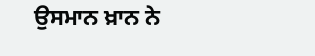ਉਸਮਾਨ ਖ਼ਾਨ ਨੇ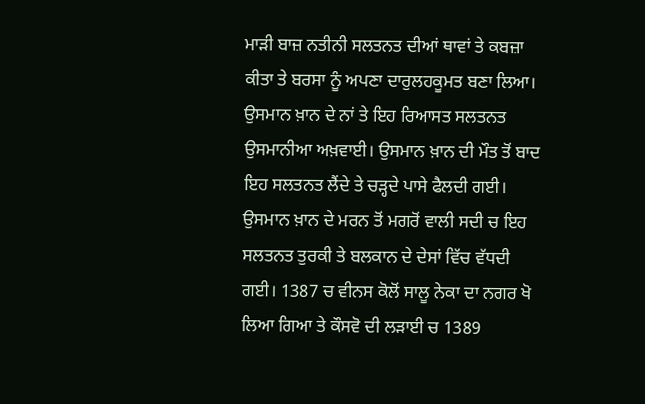ਮਾੜੀ ਬਾਜ਼ ਨਤੀਨੀ ਸਲਤਨਤ ਦੀਆਂ ਥਾਵਾਂ ਤੇ ਕਬਜ਼ਾ ਕੀਤਾ ਤੇ ਬਰਸਾ ਨੂੰ ਅਪਣਾ ਦਾਰੁਲਹਕੂਮਤ ਬਣਾ ਲਿਆ। ਉਸਮਾਨ ਖ਼ਾਨ ਦੇ ਨਾਂ ਤੇ ਇਹ ਰਿਆਸਤ ਸਲਤਨਤ ਉਸਮਾਨੀਆ ਅਖ਼ਵਾਈ। ਉਸਮਾਨ ਖ਼ਾਨ ਦੀ ਮੌਤ ਤੋਂ ਬਾਦ ਇਹ ਸਲਤਨਤ ਲੈਂਦੇ ਤੇ ਚੜ੍ਹਦੇ ਪਾਸੇ ਫੈਲਦੀ ਗਈ।
ਉਸਮਾਨ ਖ਼ਾਨ ਦੇ ਮਰਨ ਤੋਂ ਮਗਰੋਂ ਵਾਲੀ ਸਦੀ ਚ ਇਹ ਸਲਤਨਤ ਤੁਰਕੀ ਤੇ ਬਲਕਾਨ ਦੇ ਦੇਸਾਂ ਵਿੱਚ ਵੱਧਦੀ ਗਈ। 1387 ਚ ਵੀਨਸ ਕੋਲੋਂ ਸਾਲੂ ਨੇਕਾ ਦਾ ਨਗਰ ਖੋ ਲਿਆ ਗਿਆ ਤੇ ਕੌਸਵੋ ਦੀ ਲੜਾਈ ਚ 1389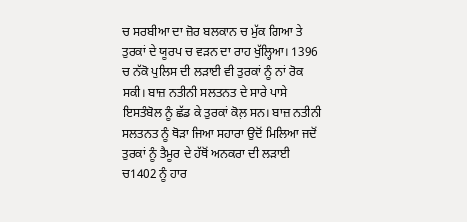ਚ ਸਰਬੀਆ ਦਾ ਜ਼ੋਰ ਬਲਕਾਨ ਚ ਮੁੱਕ ਗਿਆ ਤੇ ਤੁਰਕਾਂ ਦੇ ਯੂਰਪ ਚ ਵੜਨ ਦਾ ਰਾਹ ਖੁੱਲ੍ਹਿਆ। 1396 ਚ ਨੱਕੋ ਪੁਲਿਸ ਦੀ ਲੜਾਈ ਵੀ ਤੁਰਕਾਂ ਨੂੰ ਨਾਂ ਰੋਕ ਸਕੀ। ਬਾਜ਼ ਨਤੀਨੀ ਸਲਤਨਤ ਦੇ ਸਾਰੇ ਪਾਸੇ ਇਸਤੰਬੋਲ ਨੂੰ ਛੱਡ ਕੇ ਤੁਰਕਾਂ ਕੋਲ਼ ਸਨ। ਬਾਜ਼ ਨਤੀਨੀ ਸਲਤਨਤ ਨੂੰ ਥੋੜਾ ਜਿਆ ਸਹਾਰਾ ਉਦੋਂ ਮਿਲਿਆ ਜਦੋਂ ਤੁਰਕਾਂ ਨੂੰ ਤੈਮੂਰ ਦੇ ਹੱਥੋਂ ਅਨਕਰਾ ਦੀ ਲੜਾਈ ਚ1402 ਨੂੰ ਹਾਰ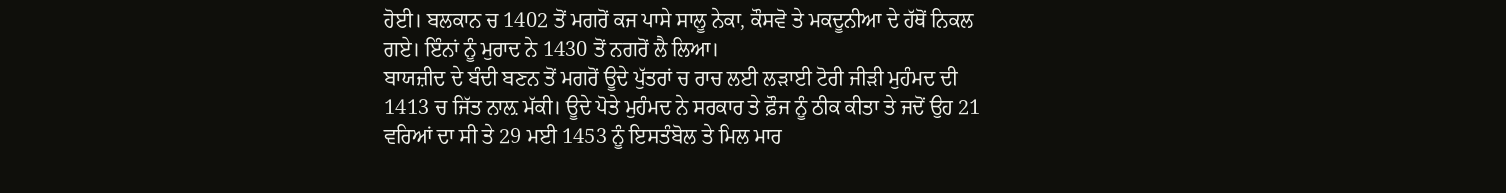ਹੋਈ। ਬਲਕਾਨ ਚ 1402 ਤੋਂ ਮਗਰੋਂ ਕਜ ਪਾਸੇ ਸਾਲੂ ਨੇਕਾ, ਕੌਸਵੋ ਤੇ ਮਕਦੂਨੀਆ ਦੇ ਹੱਥੋਂ ਨਿਕਲ ਗਏ। ਇੰਨਾਂ ਨੂੰ ਮੁਰਾਦ ਨੇ 1430 ਤੋਂ ਨਗਰੋਂ ਲੈ ਲਿਆ।
ਬਾਯਜ਼ੀਦ ਦੇ ਬੰਦੀ ਬਣਨ ਤੋਂ ਮਗਰੋਂ ਊਦੇ ਪੁੱਤਰਾਂ ਚ ਰਾਚ ਲਈ ਲੜਾਈ ਟੋਰੀ ਜੀੜੀ ਮੁਹੰਮਦ ਦੀ 1413 ਚ ਜਿੱਤ ਨਾਲ਼ ਮੱਕੀ। ਊਦੇ ਪੋਤੇ ਮੁਹੰਮਦ ਨੇ ਸਰਕਾਰ ਤੇ ਫ਼ੌਜ ਨੂੰ ਠੀਕ ਕੀਤਾ ਤੇ ਜਦੋਂ ਉਹ 21 ਵਰਿਆਂ ਦਾ ਸੀ ਤੇ 29 ਮਈ 1453 ਨੂੰ ਇਸਤੰਬੋਲ ਤੇ ਮਿਲ ਮਾਰ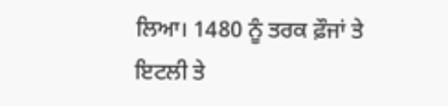ਲਿਆ। 1480 ਨੂੰ ਤਰਕ ਫ਼ੌਜਾਂ ਤੇ ਇਟਲੀ ਤੇ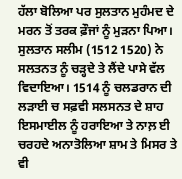ਹੱਲਾ ਬੋਲਿਆ ਪਰ ਸੁਲਤਾਨ ਮੁਹੰਮਦ ਦੇ ਮਰਨ ਤੋਂ ਤਰਕ ਫ਼ੌਜਾਂ ਨੂੰ ਮੁੜਨਾ ਪਿਆ।
ਸੁਲਤਾਨ ਸਲੀਮ (1512 1520) ਨੇ ਸਲਤਨਤ ਨੂੰ ਚੜ੍ਹਦੇ ਤੇ ਲੈਂਦੇ ਪਾਸੇ ਵੱਲ ਵਿਦਾਇਆ। 1514 ਨੂੰ ਚਲਡਰਾਨ ਦੀ ਲੜਾਈ ਚ ਸਫ਼ਵੀ ਸਲਸਨਤ ਦੇ ਸ਼ਾਹ ਇਸਮਾਈਲ ਨੂੰ ਹਰਾਇਆ ਤੇ ਨਾਲ਼ ਈ ਚਰਹਦੇ ਅਨਾਤੋਲਿਆ ਸ਼ਾਮ ਤੇ ਮਿਸਰ ਤੇ ਵੀ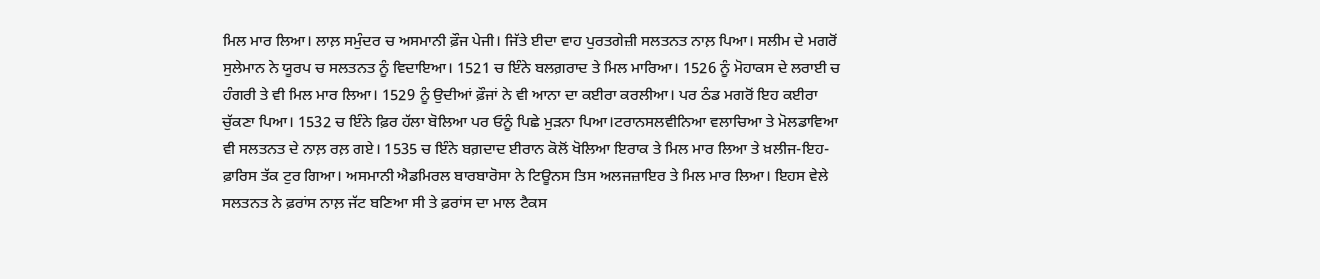ਮਿਲ ਮਾਰ ਲਿਆ। ਲਾਲ਼ ਸਮੁੰਦਰ ਚ ਅਸਮਾਨੀ ਫ਼ੌਜ ਪੇਜੀ। ਜਿੱਤੇ ਈਦਾ ਵਾਹ ਪੁਰਤਗੇਜ਼ੀ ਸਲਤਨਤ ਨਾਲ਼ ਪਿਆ। ਸਲੀਮ ਦੇ ਮਗਰੋਂ ਸੁਲੇਮਾਨ ਨੇ ਯੂਰਪ ਚ ਸਲਤਨਤ ਨੂੰ ਵਿਦਾਇਆ। 1521 ਚ ਇੰਨੇ ਬਲਗ਼ਰਾਦ ਤੇ ਮਿਲ ਮਾਰਿਆ। 1526 ਨੂੰ ਮੋਹਾਕਸ ਦੇ ਲਰਾਈ ਚ ਹੰਗਰੀ ਤੇ ਵੀ ਮਿਲ ਮਾਰ ਲਿਆ। 1529 ਨੂੰ ਉਦੀਆਂ ਫ਼ੌਜਾਂ ਨੇ ਵੀ ਆਨਾ ਦਾ ਕਈਰਾ ਕਰਲੀਆ। ਪਰ ਠੰਡ ਮਗਰੋਂ ਇਹ ਕਈਰਾ ਚੁੱਕਣਾ ਪਿਆ। 1532 ਚ ਇੰਨੇ ਫ਼ਿਰ ਹੱਲਾ ਬੋਲਿਆ ਪਰ ਓਨੂੰ ਪਿਛੇ ਮੁੜਨਾ ਪਿਆ।ਟਰਾਨਸਲਵੀਨਿਆ ਵਲਾਚਿਆ ਤੇ ਮੋਲਡਾਵਿਆ ਵੀ ਸਲਤਨਤ ਦੇ ਨਾਲ਼ ਰਲ਼ ਗਏ। 1535 ਚ ਇੰਨੇ ਬਗ਼ਦਾਦ ਈਰਾਨ ਕੋਲੋਂ ਖੋਲਿਆ ਇਰਾਕ ਤੇ ਮਿਲ ਮਾਰ ਲਿਆ ਤੇ ਖ਼ਲੀਜ-ਇਹ-ਫ਼ਾਰਿਸ ਤੱਕ ਟੁਰ ਗਿਆ। ਅਸਮਾਨੀ ਐਡਮਿਰਲ ਬਾਰਬਾਰੋਸਾ ਨੇ ਟਿਊਨਸ ਤਿਸ ਅਲਜਜ਼ਾਇਰ ਤੇ ਮਿਲ ਮਾਰ ਲਿਆ। ਇਹਸ ਵੇਲੇ ਸਲਤਨਤ ਨੇ ਫ਼ਰਾਂਸ ਨਾਲ਼ ਜੱਟ ਬਣਿਆ ਸੀ ਤੇ ਫ਼ਰਾਂਸ ਦਾ ਮਾਲ ਟੈਕਸ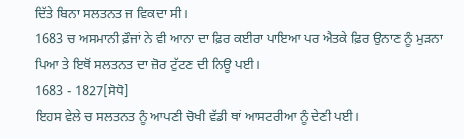ਦਿੱਤੇ ਬਿਨਾ ਸਲਤਨਤ ਜ ਵਿਕਦਾ ਸੀ।
1683 ਚ ਅਸਮਾਨੀ ਫ਼ੌਜਾਂ ਨੇ ਵੀ ਆਨਾ ਦਾ ਫ਼ਿਰ ਕਈਰਾ ਪਾਇਆ ਪਰ ਐਤਕੇ ਫ਼ਿਰ ਉਨਾਣ ਨੂੰ ਮੁੜਨਾ ਪਿਆ ਤੇ ਇਥੋਂ ਸਲਤਨਤ ਦਾ ਜ਼ੋਰ ਟੁੱਟਣ ਦੀ ਨਿਊ ਪਈ।
1683 - 1827[ਸੋਧੋ]
ਇਹਸ ਵੇਲੇ ਚ ਸਲਤਨਤ ਨੂੰ ਆਪਣੀ ਚੋਖੀ ਵੱਡੀ ਥਾਂ ਆਸਟਰੀਆ ਨੂੰ ਦੇਣੀ ਪਈ।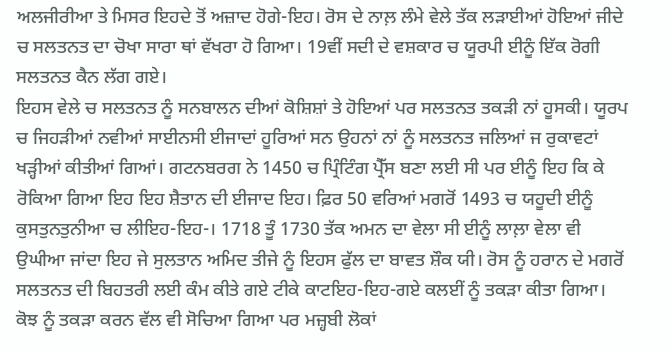ਅਲਜੀਰੀਆ ਤੇ ਮਿਸਰ ਇਹਦੇ ਤੋਂ ਅਜ਼ਾਦ ਹੋਗੇ-ਇਹ। ਰੋਸ ਦੇ ਨਾਲ਼ ਲੰਮੇ ਵੇਲੇ ਤੱਕ ਲੜਾਈਆਂ ਹੋਇਆਂ ਜੀਦੇ ਚ ਸਲਤਨਤ ਦਾ ਚੋਖਾ ਸਾਰਾ ਥਾਂ ਵੱਖਰਾ ਹੋ ਗਿਆ। 19ਵੀਂ ਸਦੀ ਦੇ ਵਸ਼ਕਾਰ ਚ ਯੂਰਪੀ ਈਨੂੰ ਇੱਕ ਰੋਗੀ ਸਲਤਨਤ ਕੈਨ ਲੱਗ ਗਏ।
ਇਹਸ ਵੇਲੇ ਚ ਸਲਤਨਤ ਨੂੰ ਸਨਬਾਲਨ ਦੀਆਂ ਕੋਸ਼ਿਸ਼ਾਂ ਤੇ ਹੋਇਆਂ ਪਰ ਸਲਤਨਤ ਤਕੜੀ ਨਾਂ ਹੂਸਕੀ। ਯੂਰਪ ਚ ਜਿਹੜੀਆਂ ਨਵੀਆਂ ਸਾਈਨਸੀ ਈਜਾਦਾਂ ਹੂਰਿਆਂ ਸਨ ਉਹਨਾਂ ਨਾਂ ਨੂੰ ਸਲਤਨਤ ਜਲਿਆਂ ਜ ਰੁਕਾਵਟਾਂ ਖੜ੍ਹੀਆਂ ਕੀਤੀਆਂ ਗਿਆਂ। ਗਟਨਬਰਗ ਨੇ 1450 ਚ ਪ੍ਰਿੰਟਿੰਗ ਪ੍ਰੈੱਸ ਬਣਾ ਲਈ ਸੀ ਪਰ ਈਨੂੰ ਇਹ ਕਿ ਕੇ ਰੋਕਿਆ ਗਿਆ ਇਹ ਇਹ ਸ਼ੈਤਾਨ ਦੀ ਈਜਾਦ ਇਹ। ਫ਼ਿਰ 50 ਵਰਿਆਂ ਮਗਰੋਂ 1493 ਚ ਯਹੂਦੀ ਈਨੂੰ ਕੁਸਤੁਨਤੁਨੀਆ ਚ ਲੀਇਹ-ਇਹ-। 1718 ਤੂੰ 1730 ਤੱਕ ਅਮਨ ਦਾ ਵੇਲਾ ਸੀ ਈਨੂੰ ਲਾਲ਼ਾ ਵੇਲਾ ਵੀ ਉਘੀਆ ਜਾਂਦਾ ਇਹ ਜੇ ਸੁਲਤਾਨ ਅਮਿਦ ਤੀਜੇ ਨੂੰ ਇਹਸ ਫੁੱਲ ਦਾ ਬਾਵਤ ਸ਼ੌਕ ਯੀ। ਰੋਸ ਨੂੰ ਹਰਾਨ ਦੇ ਮਗਰੋਂ ਸਲਤਨਤ ਦੀ ਬਿਹਤਰੀ ਲਈ ਕੰਮ ਕੀਤੇ ਗਏ ਟੀਕੇ ਕਾਟਇਹ-ਇਹ-ਗਏ ਕਲਈਂ ਨੂੰ ਤਕੜਾ ਕੀਤਾ ਗਿਆ। ਕੋਝ ਨੂੰ ਤਕੜਾ ਕਰਨ ਵੱਲ ਵੀ ਸੋਚਿਆ ਗਿਆ ਪਰ ਮਜ਼੍ਹਬੀ ਲੋਕਾਂ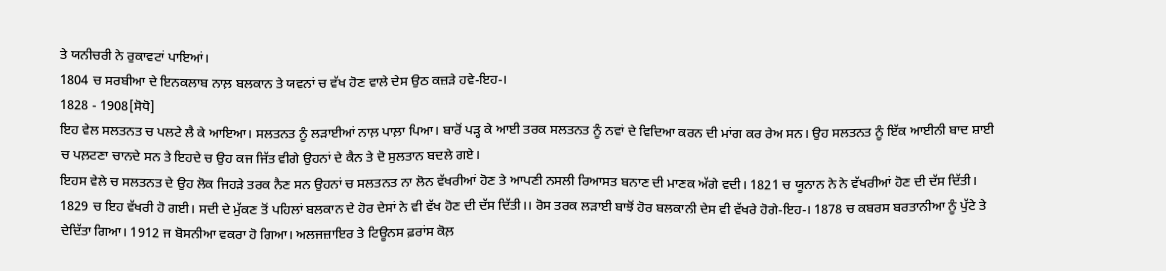ਤੇ ਯਨੀਚਰੀ ਨੇ ਰੁਕਾਵਟਾਂ ਪਾਇਆਂ।
1804 ਚ ਸਰਬੀਆ ਦੇ ਇਨਕਲਾਬ ਨਾਲ਼ ਬਲਕਾਨ ਤੇ ਯਵਨਾਂ ਚ ਵੱਖ ਹੋਣ ਵਾਲੇ ਦੇਸ ਉਠ ਕਜ਼ੜੇ ਹਵੇ-ਇਹ-।
1828 - 1908[ਸੋਧੋ]
ਇਹ ਵੇਲ ਸਲਤਨਤ ਚ ਪਲਟੇ ਲੈ ਕੇ ਆਇਆ। ਸਲਤਨਤ ਨੂੰ ਲੜਾਈਆਂ ਨਾਲ਼ ਪਾਲ਼ਾ ਪਿਆ। ਬਾਰੋਂ ਪੜ੍ਹ ਕੇ ਆਈ ਤਰਕ ਸਲਤਨਤ ਨੂੰ ਨਵਾਂ ਦੇ ਵਿਦਿਆ ਕਰਨ ਦੀ ਮਾਂਗ ਕਰ ਰੇਅ ਸਨ। ਉਹ ਸਲਤਨਤ ਨੂੰ ਇੱਕ ਆਈਨੀ ਬਾਦ ਸ਼ਾਈ ਚ ਪਲ਼ਟਣਾ ਚਾਨਦੇ ਸਨ ਤੇ ਇਹਦੇ ਚ ਉਹ ਕਜ ਜਿੱਤ ਵੀਗੇ ਉਹਨਾਂ ਦੇ ਕੈਨ ਤੇ ਦੋ ਸੁਲਤਾਨ ਬਦਲੇ ਗਏ।
ਇਹਸ ਵੇਲੇ ਚ ਸਲਤਨਤ ਦੇ ਉਹ ਲੋਕ ਜਿਹੜੇ ਤਰਕ ਨੈਣ ਸਨ ਉਹਨਾਂ ਚ ਸਲਤਨਤ ਨਾ ਲੋਨ ਵੱਖਰੀਆਂ ਹੋਣ ਤੇ ਆਪਣੀ ਨਸਲੀ ਰਿਆਸਤ ਬਨਾਣ ਦੀ ਮਾਣਕ ਅੱਗੇ ਵਦੀ। 1821 ਚ ਯੂਨਾਨ ਨੇ ਨੇ ਵੱਖਰੀਆਂ ਹੋਣ ਦੀ ਦੱਸ ਦਿੱਤੀ। 1829 ਚ ਇਹ ਵੱਖਰੀ ਹੋ ਗਈ। ਸਦੀ ਦੇ ਮੁੱਕਣ ਤੋਂ ਪਹਿਲਾਂ ਬਲਕਾਨ ਦੇ ਹੋਰ ਦੇਸਾਂ ਨੇ ਵੀ ਵੱਖ ਹੋਣ ਦੀ ਦੱਸ ਦਿੱਤੀ।। ਰੋਸ ਤਰਕ ਲੜਾਈ ਬਾਝੋਂ ਹੋਰ ਬਲਕਾਨੀ ਦੇਸ ਵੀ ਵੱਖਰੇ ਹੋਗੇ-ਇਹ-। 1878 ਚ ਕਬਰਸ ਬਰਤਾਨੀਆ ਨੂੰ ਪੁੱਟੇ ਤੇ ਦੇਦਿੱਤਾ ਗਿਆ। 1912 ਜ ਬੋਸਨੀਆ ਵਕਰਾ ਹੋ ਗਿਆ। ਅਲਜਜ਼ਾਇਰ ਤੇ ਟਿਊਨਸ ਫ਼ਰਾਂਸ ਕੋਲ਼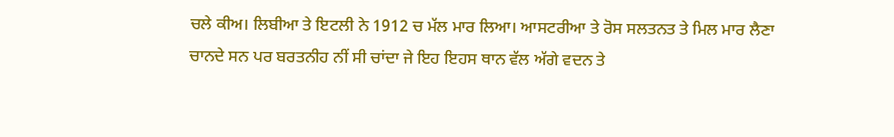ਚਲੇ ਕੀਅ। ਲਿਬੀਆ ਤੇ ਇਟਲੀ ਨੇ 1912 ਚ ਮੱਲ ਮਾਰ ਲਿਆ। ਆਸਟਰੀਆ ਤੇ ਰੋਸ ਸਲਤਨਤ ਤੇ ਮਿਲ ਮਾਰ ਲੈਣਾ ਚਾਨਦੇ ਸਨ ਪਰ ਬਰਤਨੀਹ ਨੀਂ ਸੀ ਚਾਂਦਾ ਜੇ ਇਹ ਇਹਸ ਥਾਨ ਵੱਲ ਅੱਗੇ ਵਦਨ ਤੇ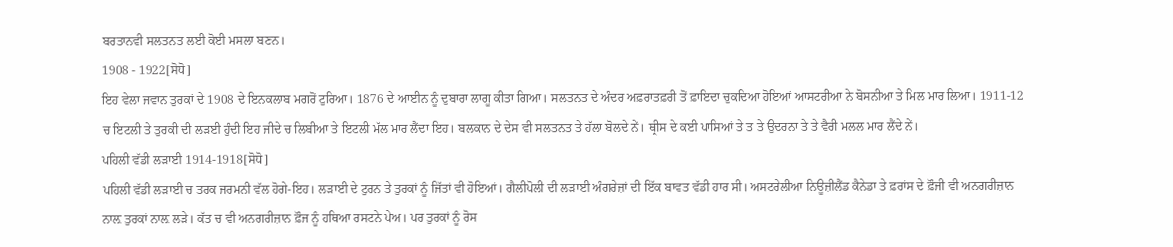ਬਰਤਾਨਵੀ ਸਲਤਨਤ ਲਈ ਕੋਈ ਮਸਲਾ ਬਣਨ।
1908 - 1922[ਸੋਧੋ]
ਇਹ ਵੇਲਾ ਜਵਾਨ ਤੁਰਕਾਂ ਦੇ 1908 ਦੇ ਇਨਕਲਾਬ ਮਗਰੋਂ ਟੁਰਿਆ। 1876 ਦੇ ਆਈਨ ਨੂੰ ਦੁਬਾਰਾ ਲਾਗੂ ਕੀਤਾ ਗਿਆ। ਸਲਤਨਤ ਦੇ ਅੰਦਰ ਅਫ਼ਰਾਤਫ਼ਰੀ ਤੋਂ ਫ਼ਾਇਦਾ ਚੁਕਦਿਆ ਹੋਇਆਂ ਆਸਟਰੀਆ ਨੇ ਬੋਸਨੀਆ ਤੇ ਮਿਲ ਮਾਰ ਲਿਆ। 1911-12 ਚ ਇਟਲੀ ਤੇ ਤੁਰਕੀ ਦੀ ਲੜਈ ਹੁੰਦੀ ਇਹ ਜੀਦੇ ਚ ਲਿਬੀਆ ਤੇ ਇਟਲੀ ਮੱਲ ਮਾਰ ਲੈਂਦਾ ਇਹ। ਬਲਕਾਨ ਦੇ ਦੇਸ ਵੀ ਸਲਤਨਤ ਤੇ ਹੱਲਾ ਬੋਲਦੇ ਨੇਂ। ਥ੍ਰੀਸ ਦੇ ਕਈ ਪਾਸਿਆਂ ਤੇ ਤ ਤੇ ਉਦਰਨਾ ਤੇ ਤੇ ਵੈਰੀ ਮਲਲ ਮਾਰ ਲੈਂਦੇ ਨੇਂ।
ਪਹਿਲੀ ਵੱਡੀ ਲੜਾਈ 1914-1918[ਸੋਧੋ]
ਪਹਿਲੀ ਵੱਡੀ ਲੜਾਈ ਚ ਤਰਕ ਜਰਮਨੀ ਵੱਲ ਹੋਗੇ-ਇਹ। ਲੜਾਈ ਦੇ ਟੁਰਨ ਤੇ ਤੁਰਕਾਂ ਨੂੰ ਜਿੱਤਾਂ ਵੀ ਹੋਇਆਂ। ਗੈਲੀਪੋਲੀ ਦੀ ਲੜਾਈ ਅੰਗਰੇਜ਼ਾਂ ਦੀ ਇੱਕ ਬਾਵਤ ਵੱਡੀ ਹਾਰ ਸੀ। ਅਸਟਰੇਲੀਆ ਨਿਊਜ਼ੀਲੈਂਡ ਕੈਨੇਡਾ ਤੇ ਫ਼ਰਾਂਸ ਦੇ ਫ਼ੌਜੀ ਵੀ ਅਨਗਰੀਜ਼ਾਨ ਨਾਲ਼ ਤੁਰਕਾਂ ਨਾਲ਼ ਲੜੇ। ਕੱਤ ਚ ਵੀ ਅਨਗਰੀਜ਼ਾਨ ਫ਼ੌਜ ਨੂੰ ਹਥਿਆ ਰਸਟਨੇ ਪੇਅ। ਪਰ ਤੁਰਕਾਂ ਨੂੰ ਰੋਸ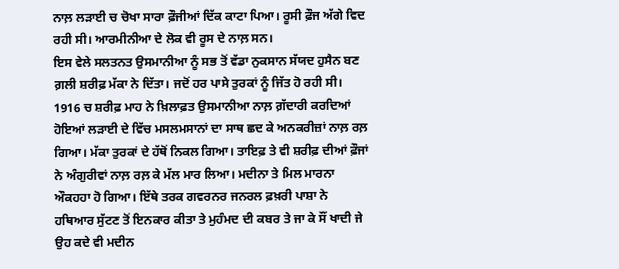ਨਾਲ਼ ਲੜਾਈ ਚ ਚੋਖਾ ਸਾਰਾ ਫ਼ੌਜੀਆਂ ਦਿੱਕ ਕਾਟਾ ਪਿਆ। ਰੂਸੀ ਫ਼ੌਜ ਅੱਗੇ ਵਿਦ ਰਹੀ ਸੀ। ਆਰਮੀਨੀਆ ਦੇ ਲੋਕ ਵੀ ਰੂਸ ਦੇ ਨਾਲ਼ ਸਨ।
ਇਸ ਵੇਲੇ ਸਲਤਨਤ ਉਸਮਾਨੀਆ ਨੂੰ ਸਭ ਤੋਂ ਵੱਡਾ ਨੁਕਸਾਨ ਸੱਯਦ ਹੁਸੈਨ ਬਣ ਗ਼ਲੀ ਸ਼ਰੀਫ਼ ਮੱਕਾ ਨੇ ਦਿੱਤਾ। ਜਦੋਂ ਹਰ ਪਾਸੇ ਤੁਰਕਾਂ ਨੂੰ ਜਿੱਤ ਹੋ ਰਹੀ ਸੀ। 1916 ਚ ਸ਼ਰੀਫ਼ ਮਾਹ ਨੇ ਖ਼ਿਲਾਫ਼ਤ ਉਸਮਾਨੀਆ ਨਾਲ਼ ਗ਼ੱਦਾਰੀ ਕਰਦਿਆਂ ਹੋਇਆਂ ਲੜਾਈ ਦੇ ਵਿੱਚ ਮਸਲਮਸਾਨਾਂ ਦਾ ਸਾਥ ਛਦ ਕੇ ਅਨਕਰੀਜ਼ਾਂ ਨਾਲ਼ ਰਲ਼ ਗਿਆ। ਮੱਕਾ ਤੁਰਕਾਂ ਦੇ ਹੱਥੋਂ ਨਿਕਲ ਗਿਆ। ਤਾਇਫ਼ ਤੇ ਵੀ ਸ਼ਰੀਫ਼ ਦੀਆਂ ਫ਼ੌਜਾਂ ਨੇ ਅੰਗੁਰੀਵਾਂ ਨਾਲ਼ ਰਲ਼ ਕੇ ਮੱਲ ਮਾਰ ਲਿਆ। ਮਦੀਨਾ ਤੇ ਮਿਲ ਮਾਰਨਾ ਔਕਹਹਾ ਹੋ ਗਿਆ। ਇੱਥੇ ਤਰਕ ਗਵਰਨਰ ਜਨਰਲ ਫ਼ਖ਼ਰੀ ਪਾਸ਼ਾ ਨੇ ਹਥਿਆਰ ਸੁੱਟਣ ਤੋਂ ਇਨਕਾਰ ਕੀਤਾ ਤੇ ਮੁਹੰਮਦ ਦੀ ਕਬਰ ਤੇ ਜਾ ਕੇ ਸੌਂ ਖਾਦੀ ਜੇ ਉਹ ਕਦੇ ਵੀ ਮਦੀਨ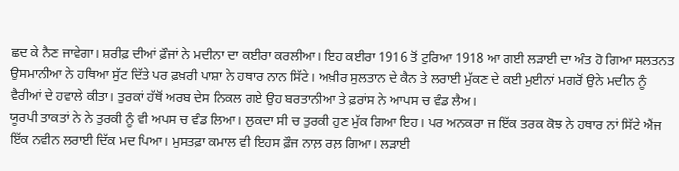ਛਦ ਕੇ ਨੈਣ ਜਾਵੇਗਾ। ਸ਼ਰੀਫ਼ ਦੀਆਂ ਫ਼ੌਜਾਂ ਨੇ ਮਦੀਨਾ ਦਾ ਕਈਰਾ ਕਰਲੀਆ। ਇਹ ਕਈਰਾ 1916 ਤੋਂ ਟੁਰਿਆ 1918 ਆ ਗਈ ਲੜਾਈ ਦਾ ਅੰਤ ਹੋ ਗਿਆ ਸਲਤਨਤ ਉਸਮਾਨੀਆ ਨੇ ਹਥਿਆ ਸੁੱਟ ਦਿੱਤੇ ਪਰ ਫ਼ਖ਼ਰੀ ਪਾਸ਼ਾ ਨੇ ਹਥਾਰ ਨਾਨ ਸਿੱਟੇ। ਅਖ਼ੀਰ ਸੁਲਤਾਨ ਦੇ ਕੈਨ ਤੇ ਲਰਾਈ ਮੁੱਕਣ ਦੇ ਕਈ ਮੁਈਨਾਂ ਮਗਰੋਂ ਉਨੇ ਮਦੀਨ ਨੂੰ ਵੈਰੀਆਂ ਦੇ ਹਵਾਲੇ ਕੀਤਾ। ਤੁਰਕਾਂ ਹੱਥੋਂ ਅਰਬ ਦੇਸ ਨਿਕਲ ਗਏ ਉਹ ਬਰਤਾਨੀਆ ਤੇ ਫ਼ਰਾਂਸ ਨੇ ਆਪਸ ਚ ਵੰਡ ਲੈਅ।
ਯੂਰਪੀ ਤਾਕਤਾਂ ਨੇ ਨੇ ਤੁਰਕੀ ਨੂੰ ਵੀ ਅਪਸ ਚ ਵੰਡ ਲਿਆ। ਲੁਕਦਾ ਸੀ ਚ ਤੁਰਕੀ ਹੁਣ ਮੁੱਕ ਗਿਆ ਇਹ। ਪਰ ਅਨਕਰਾ ਜ ਇੱਕ ਤਰਕ ਕੋਝ ਨੇ ਹਥਾਰ ਨਾਂ ਸਿੱਟੇ ਐਂਜ ਇੱਕ ਨਵੀਨ ਲਰਾਈ ਦਿੱਕ ਮਦ ਪਿਆ। ਮੁਸਤਫ਼ਾ ਕਮਾਲ ਵੀ ਇਹਸ ਫ਼ੌਜ ਨਾਲ਼ ਰਲ਼ ਗਿਆ। ਲੜਾਈ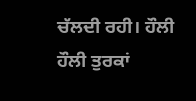ਚੱਲਦੀ ਰਹੀ। ਹੌਲੀ ਹੌਲੀ ਤੁਰਕਾਂ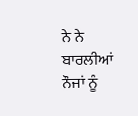ਨੇ ਨੇ ਬਾਰਲੀਆਂ ਨੌਜਾਂ ਨੂੰ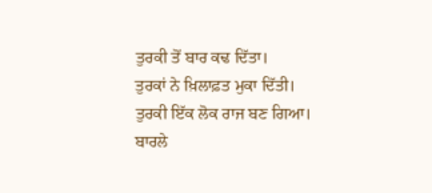ਤੁਰਕੀ ਤੋਂ ਬਾਰ ਕਢ ਦਿੱਤਾ।
ਤੁਰਕਾਂ ਨੇ ਖ਼ਿਲਾਫ਼ਤ ਮੁਕਾ ਦਿੱਤੀ। ਤੁਰਕੀ ਇੱਕ ਲੋਕ ਰਾਜ ਬਣ ਗਿਆ।
ਬਾਰਲੇ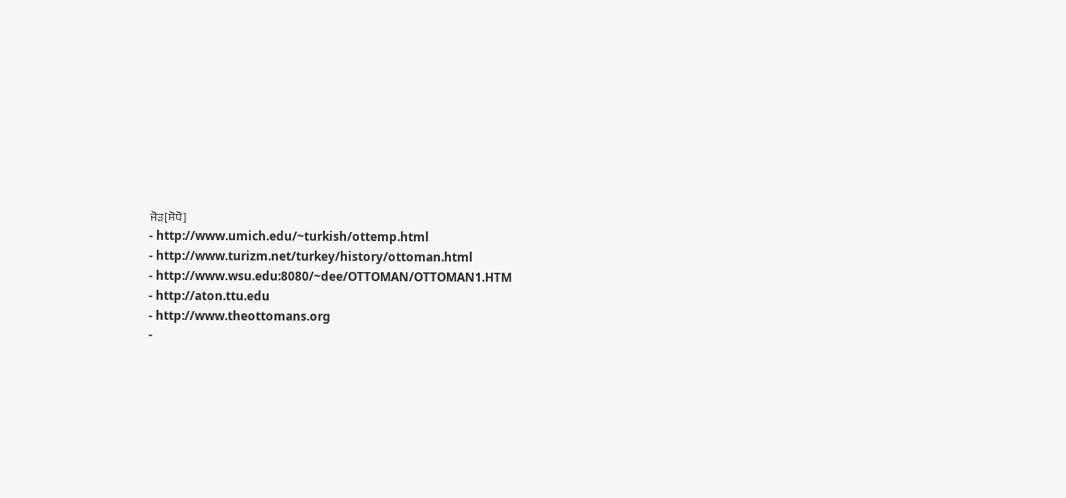ਜੋੜ[ਸੋਧੋ]
- http://www.umich.edu/~turkish/ottemp.html
- http://www.turizm.net/turkey/history/ottoman.html
- http://www.wsu.edu:8080/~dee/OTTOMAN/OTTOMAN1.HTM
- http://aton.ttu.edu
- http://www.theottomans.org
-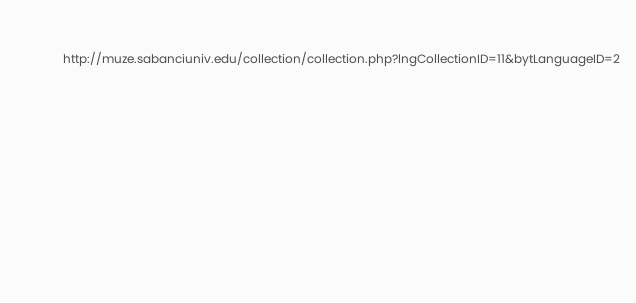http://muze.sabanciuniv.edu/collection/collection.php?lngCollectionID=11&bytLanguageID=2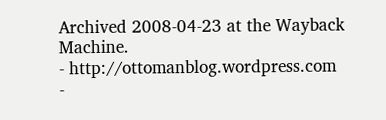Archived 2008-04-23 at the Wayback Machine.
- http://ottomanblog.wordpress.com
-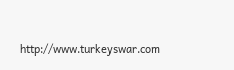http://www.turkeyswar.com